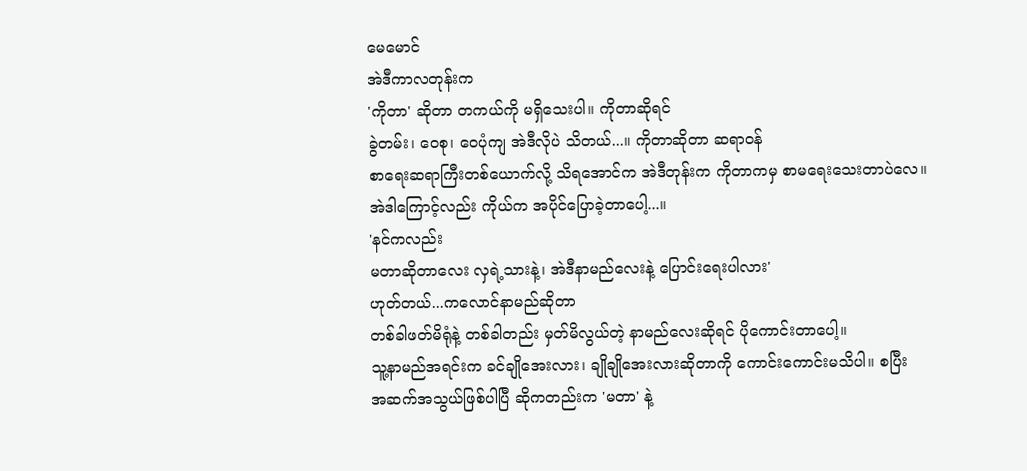မေမောင်
အဲဒီကာလတုန်းက
'ကိုတာ' ဆိုတာ တကယ်ကို မရှိသေးပါ။ ကိုတာဆိုရင်
ခွဲတမ်း၊ ဝေစု၊ ဝေပုံကျ အဲဒီလိုပဲ သိတယ်...။ ကိုတာဆိုတာ ဆရာဝန်
စာရေးဆရာကြီးတစ်ယောက်လို့ သိရအောင်က အဲဒီတုန်းက ကိုတာကမှ စာမရေးသေးတာပဲလေ။
အဲဒါကြောင့်လည်း ကိုယ်က အပိုင်ပြောခဲ့တာပေါ့...။
'နင်ကလည်း
မတာဆိုတာလေး လှရဲ့သားနဲ့၊ အဲဒီနာမည်လေးနဲ့ ပြောင်းရေးပါလား'
ဟုတ်တယ်...ကလောင်နာမည်ဆိုတာ
တစ်ခါဖတ်မိရုံနဲ့ တစ်ခါတည်း မှတ်မိလွယ်တဲ့ နာမည်လေးဆိုရင် ပိုကောင်းတာပေါ့။
သူ့နာမည်အရင်းက ခင်ချိုအေးလား၊ ချိုချိုအေးလားဆိုတာကို ကောင်းကောင်းမသိပါ။ စပြီး
အဆက်အသွယ်ဖြစ်ပါပြီ ဆိုကတည်းက 'မတာ' နဲ့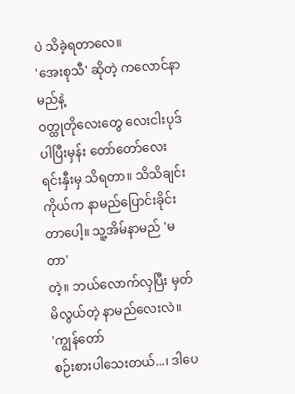ပဲ သိခဲ့ရတာလေ။
'အေးစုသီ' ဆိုတဲ့ ကလောင်နာမည်နဲ့
ဝတ္ထုတိုလေးတွေ လေးငါးပုဒ် ပါပြီးမှန်း တော်တော်လေး ရင်းနှီးမှ သိရတာ။ သိသိချင်း
ကိုယ်က နာမည်ပြောင်းခိုင်းတာပေါ့။ သူ့အိမ်နာမည် 'မတာ'
တဲ့။ ဘယ်လောက်လှပြီး မှတ်မိလွယ်တဲ့ နာမည်လေးလဲ။
'ကျွန်တော်
စဉ်းစားပါသေးတယ်...၊ ဒါပေ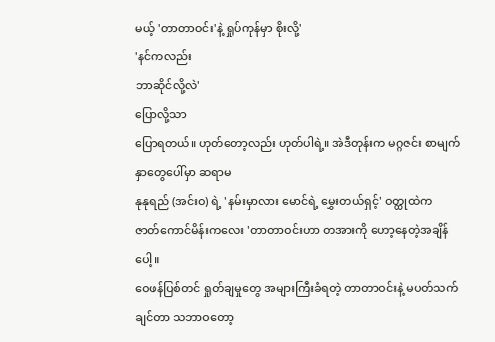မယ့် 'တာတာဝင်း'နဲ့ ရှုပ်ကုန်မှာ စိုးလို့'
'နင်ကလည်း
ဘာဆိုင်လို့လဲ'
ပြောလို့သာ
ပြောရတယ်။ ဟုတ်တော့လည်း ဟုတ်ပါရဲ့။ အဲဒီတုန်းက မဂ္ဂဇင်း စာမျက်နှာတွေပေါ်မှာ ဆရာမ
နုနုရည် (အင်းဝ) ရဲ့ 'နမ်းမှာလား မောင်ရဲ့ မွှေးတယ်ရှင့်' ဝတ္ထုထဲက
ဇာတ်ကောင်မိန်းကလေး 'တာတာဝင်းဟာ တအားကို ဟော့နေတဲ့အချိန်ပေါ့။
ဝေဖန်ပြစ်တင် ရှုတ်ချမှုတွေ အများကြီးခံရတဲ့ တာတာဝင်းနဲ့ မပတ်သက်ချင်တာ သဘာဝတော့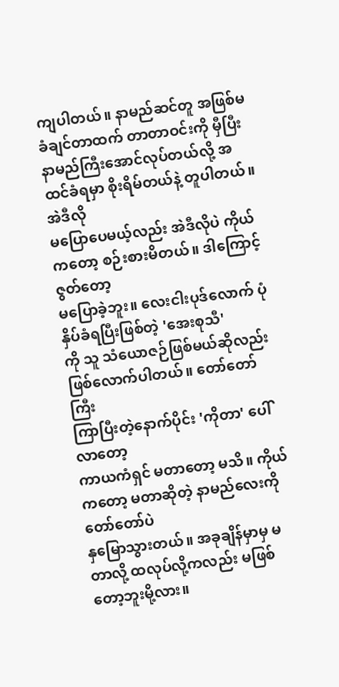ကျပါတယ်။ နာမည်ဆင်တူ အဖြစ်မခံချင်တာထက် တာတာဝင်းကို မှီပြီး
နာမည်ကြီးအောင်လုပ်တယ်လို့ အထင်ခံရမှာ စိုးရိမ်တယ်နဲ့ တူပါတယ်။ အဲဒီလို
မပြောပေမယ့်လည်း အဲဒီလိုပဲ ကိုယ်ကတော့ စဉ်းစားမိတယ်။ ဒါကြောင့် ဇွတ်တော့
မပြောခဲ့ဘူး။ လေးငါးပုဒ်လောက် ပုံနှိပ်ခံရပြီးဖြစ်တဲ့ 'အေးစုသီ'
ကို သူ သံယောဇဉ်ဖြစ်မယ်ဆိုလည်း ဖြစ်လောက်ပါတယ်။ တော်တော်ကြီး
ကြာပြီးတဲ့နောက်ပိုင်း 'ကိုတာ' ပေါ်လာတော့
ကာယကံရှင် မတာတော့ မသိ။ ကိုယ်ကတော့ မတာဆိုတဲ့ နာမည်လေးကို တော်တော်ပဲ
နှမြောသွားတယ်။ အခုချိန်မှာမှ မတာလို့ ထလုပ်လို့ကလည်း မဖြစ်တော့ဘူးမို့လား။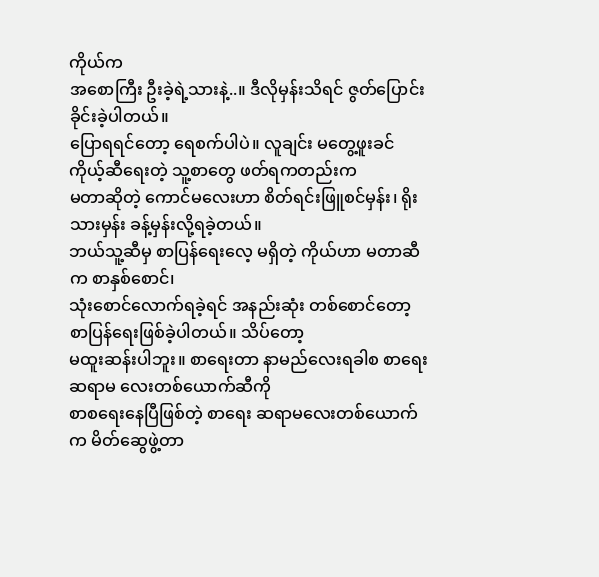ကိုယ်က
အစောကြီး ဦးခဲ့ရဲ့သားနဲ့..။ ဒီလိုမှန်းသိရင် ဇွတ်ပြောင်းခိုင်းခဲ့ပါတယ်။
ပြောရရင်တော့ ရေစက်ပါပဲ။ လူချင်း မတွေ့ဖူးခင်ကိုယ့်ဆီရေးတဲ့ သူ့စာတွေ ဖတ်ရကတည်းက
မတာဆိုတဲ့ ကောင်မလေးဟာ စိတ်ရင်းဖြူစင်မှန်း၊ ရိုးသားမှန်း ခန့်မှန်းလို့ရခဲ့တယ်။
ဘယ်သူ့ဆီမှ စာပြန်ရေးလေ့ မရှိတဲ့ ကိုယ်ဟာ မတာဆီက စာနှစ်စောင်၊
သုံးစောင်လောက်ရခဲ့ရင် အနည်းဆုံး တစ်စောင်တော့ စာပြန်ရေးဖြစ်ခဲ့ပါတယ်။ သိပ်တော့
မထူးဆန်းပါဘူး။ စာရေးတာ နာမည်လေးရခါစ စာရေးဆရာမ လေးတစ်ယောက်ဆီကို
စာစရေးနေပြီဖြစ်တဲ့ စာရေး ဆရာမလေးတစ်ယောက်က မိတ်ဆွေဖွဲ့တာ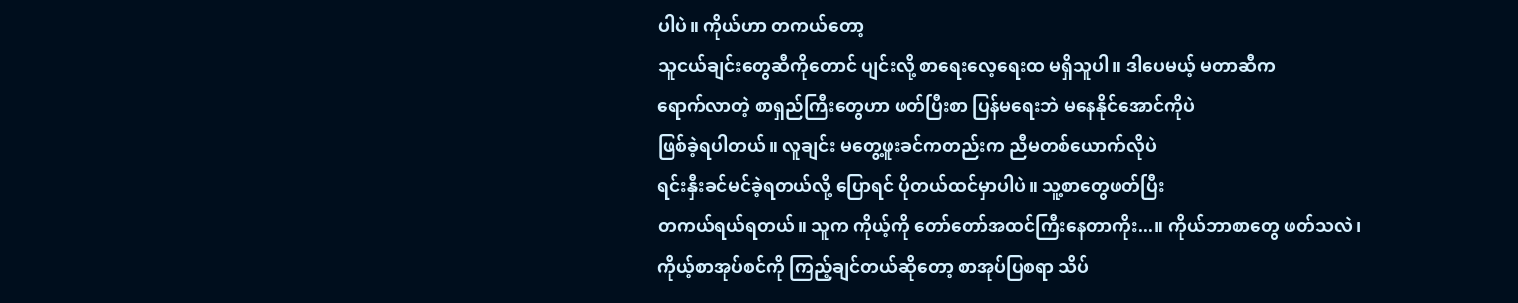ပါပဲ။ ကိုယ်ဟာ တကယ်တော့
သူငယ်ချင်းတွေဆီကိုတောင် ပျင်းလို့ စာရေးလေ့ရေးထ မရှိသူပါ။ ဒါပေမယ့် မတာဆီက
ရောက်လာတဲ့ စာရှည်ကြီးတွေဟာ ဖတ်ပြီးစာ ပြန်မရေးဘဲ မနေနိုင်အောင်ကိုပဲ
ဖြစ်ခဲ့ရပါတယ်။ လူချင်း မတွေ့ဖူးခင်ကတည်းက ညီမတစ်ယောက်လိုပဲ
ရင်းနှီးခင်မင်ခဲ့ရတယ်လို့ ပြောရင် ပိုတယ်ထင်မှာပါပဲ။ သူ့စာတွေဖတ်ပြီး
တကယ်ရယ်ရတယ်။ သူက ကိုယ့်ကို တော်တော်အထင်ကြီးနေတာကိုး...။ ကိုယ်ဘာစာတွေ ဖတ်သလဲ၊
ကိုယ့်စာအုပ်စင်ကို ကြည့်ချင်တယ်ဆိုတော့ စာအုပ်ပြစရာ သိပ်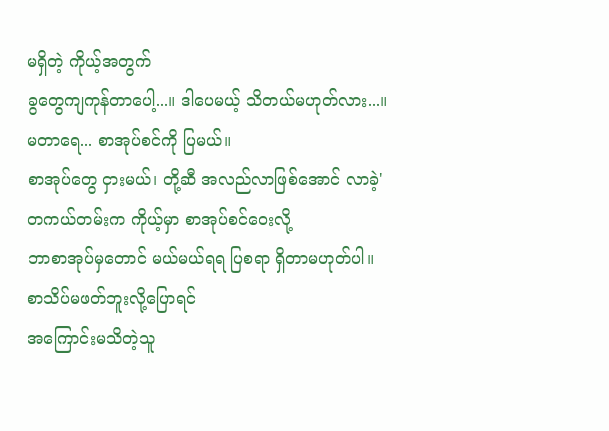မရှိတဲ့ ကိုယ့်အတွက်
ခွတွေကျကုန်တာပေါ့...။ ဒါပေမယ့် သိတယ်မဟုတ်လား...။
မတာရေ... စာအုပ်စင်ကို ပြမယ်။
စာအုပ်တွေ ငှားမယ်၊ တို့ဆီ အလည်လာဖြစ်အောင် လာခဲ့'
တကယ်တမ်းက ကိုယ့်မှာ စာအုပ်စင်ဝေးလို့
ဘာစာအုပ်မှတောင် မယ်မယ်ရရ ပြစရာ ရှိတာမဟုတ်ပါ။ စာသိပ်မဖတ်ဘူးလို့ပြောရင်
အကြောင်းမသိတဲ့သူ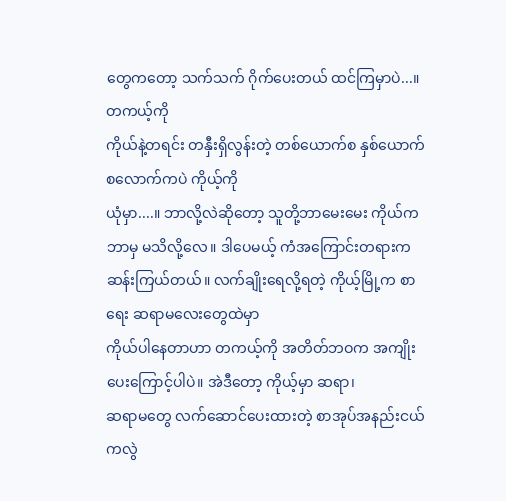တွေကတော့ သက်သက် ဂိုက်ပေးတယ် ထင်ကြမှာပဲ...။ တကယ့်ကို
ကိုယ်နဲ့တရင်း တနှီးရှိလွန်းတဲ့ တစ်ယောက်စ နှစ်ယောက်စလောက်ကပဲ ကိုယ့်ကို
ယုံမှာ....။ ဘာလို့လဲဆိုတော့ သူတို့ဘာမေးမေး ကိုယ်က ဘာမှ မသိလို့လေ။ ဒါပေမယ့် ကံအကြောင်းတရားက
ဆန်းကြယ်တယ်။ လက်ချိုးရေလို့ရတဲ့ ကိုယ့်မြို့က စာရေး ဆရာမလေးတွေထဲမှာ
ကိုယ်ပါနေတာဟာ တကယ့်ကို အတိတ်ဘဝက အကျိုးပေးကြောင့်ပါပဲ။ အဲဒီတော့ ကိုယ့်မှာ ဆရာ၊
ဆရာမတွေ လက်ဆောင်ပေးထားတဲ့ စာအုပ်အနည်းငယ်ကလွဲ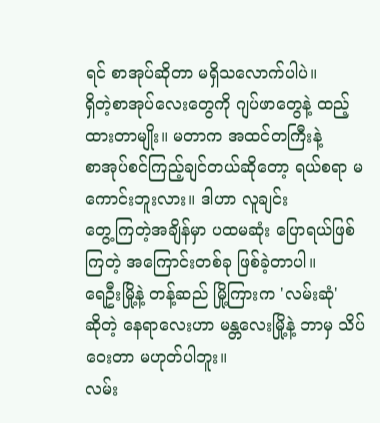ရင် စာအုပ်ဆိုတာ မရှိသလောက်ပါပဲ။
ရှိတဲ့စာအုပ်လေးတွေကို ဂျပ်ဖာတွေနဲ့ ထည့်ထားတာမျိုး။ မတာက အထင်တကြီးနဲ့
စာအုပ်စင်ကြည့်ချင်တယ်ဆိုတော့ ရယ်စရာ မကောင်းဘူးလား။ ဒါဟာ လူချင်း
တွေ့ကြတဲ့အချိန်မှာ ပထမဆုံး ပြောရယ်ဖြစ်ကြတဲ့ အကြောင်းတစ်ခု ဖြစ်ခဲ့တာပါ။
ရေဦးမြို့နဲ့ တန့်ဆည် မြို့ကြားက 'လမ်းဆုံ'
ဆိုတဲ့ နေရာလေးဟာ မန္တလေးမြို့နဲ့ ဘာမှ သိပ်ဝေးတာ မဟုတ်ပါဘူး။
လမ်း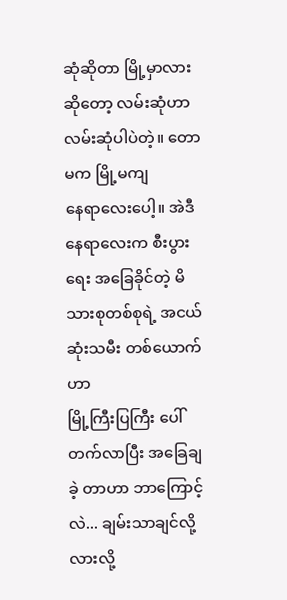ဆုံဆိုတာ မြို့မှာလားဆိုတော့ လမ်းဆုံဟာ လမ်းဆုံပါပဲတဲ့။ တောမက မြို့မကျ
နေရာလေးပေါ့။ အဲဒီနေရာလေးက စီးပွားရေး အခြေခိုင်တဲ့ မိသားစုတစ်စုရဲ့ အငယ်ဆုံးသမီး တစ်ယောက်ဟာ
မြို့ကြီးပြကြီး ပေါ်တက်လာပြီး အခြေချခဲ့ တာဟာ ဘာကြောင့်လဲ... ချမ်းသာချင်လို့လားလို့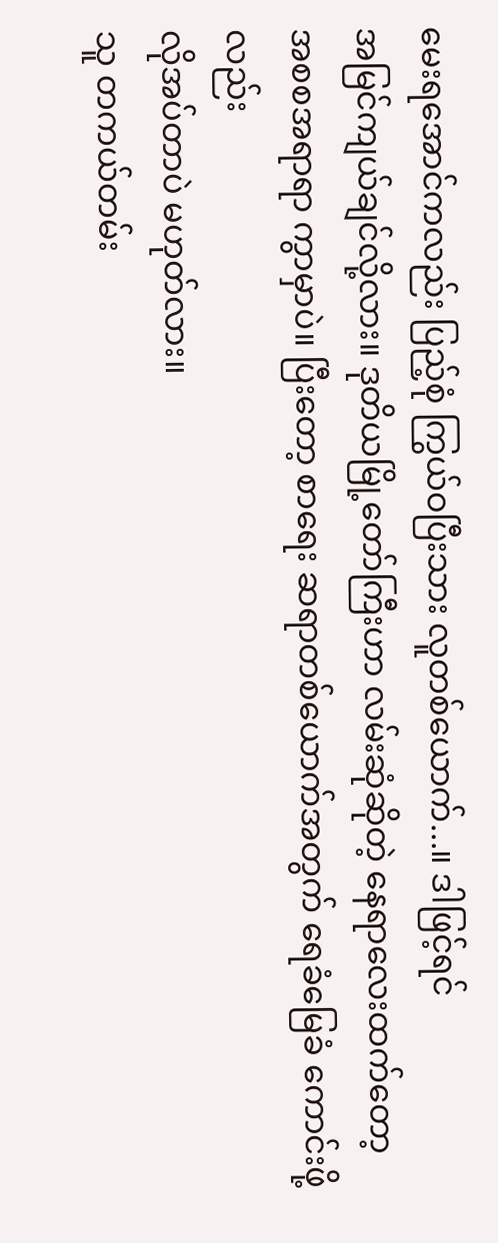မေးရအောင်ကလည်း ပြည့်စုံ ကြွယ်ဝပြီးသား လူတစ်ယောက်...။ ဒါဖြင့်ရင်
အမြင်ကျယ်ချင်လို့လား။ ဒုတိယမြို့တော်ကြီးဟာ လမ်းဆုံဆိုတဲ့ နေရာလေးထက်တော့
အစစအရာရာ ကွာမှာပဲ။ ပြီးတော့ စာရေး ဆရာတစ်ယောက်အတွက် ရေခံမြေခံ ကောင်းဖို့လည်း
လိုအပ်တာပဲ မဟုတ်လား။
သူ တကယ်တမ်း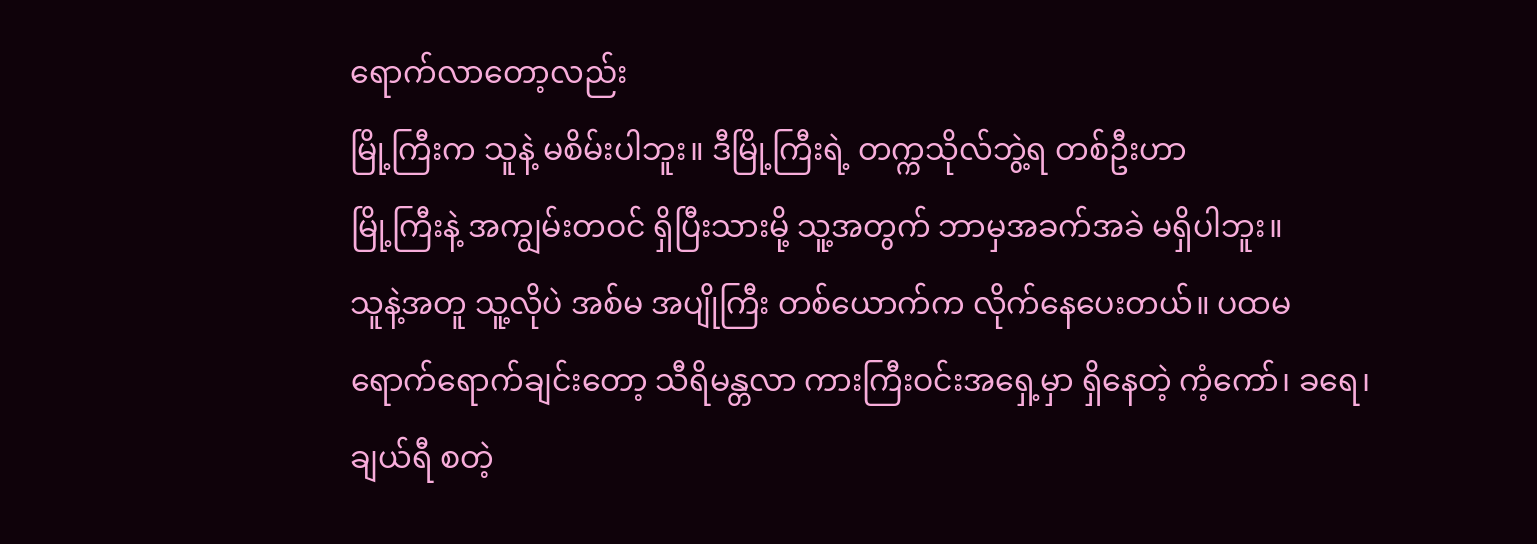ရောက်လာတော့လည်း
မြို့ကြီးက သူနဲ့ မစိမ်းပါဘူး။ ဒီမြို့ကြီးရဲ့ တက္ကသိုလ်ဘွဲ့ရ တစ်ဦးဟာ
မြို့ကြီးနဲ့ အကျွမ်းတဝင် ရှိပြီးသားမို့ သူ့အတွက် ဘာမှအခက်အခဲ မရှိပါဘူး။
သူနဲ့အတူ သူ့လိုပဲ အစ်မ အပျိုကြီး တစ်ယောက်က လိုက်နေပေးတယ်။ ပထမ
ရောက်ရောက်ချင်းတော့ သီရိမန္တလာ ကားကြီးဝင်းအရှေ့မှာ ရှိနေတဲ့ ကံ့ကော်၊ ခရေ၊
ချယ်ရီ စတဲ့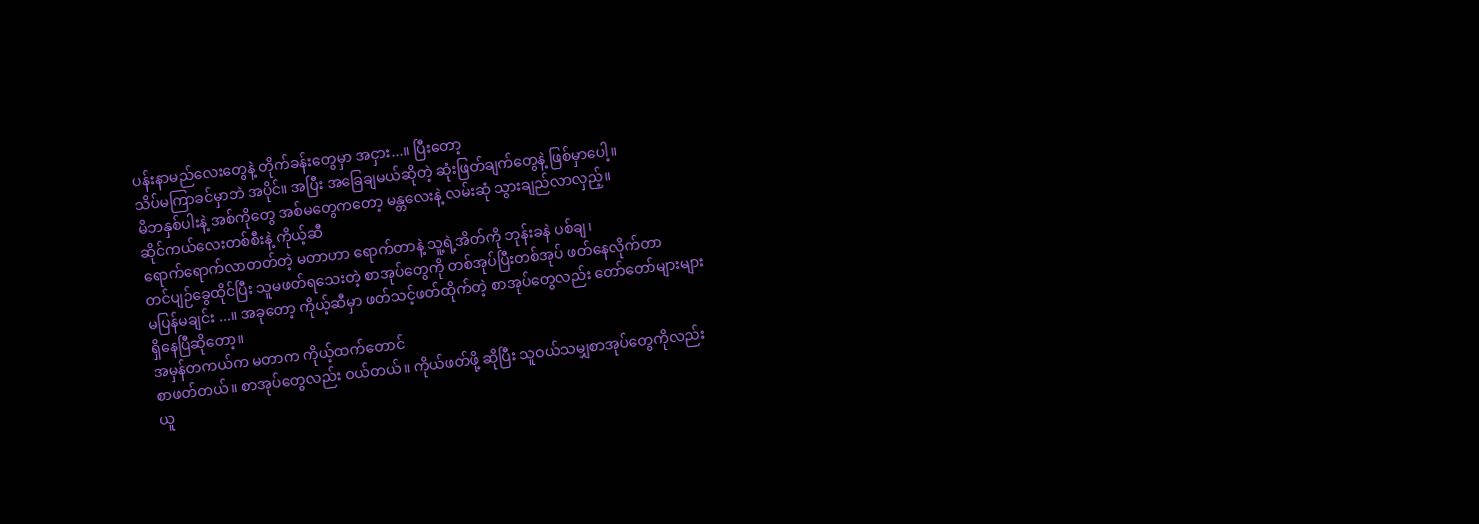ပန်းနာမည်လေးတွေနဲ့ တိုက်ခန်းတွေမှာ အငှား...။ ပြီးတော့
သိပ်မကြာခင်မှာဘဲ အပိုင်။ အပြီး အခြေချမယ်ဆိုတဲ့ ဆုံးဖြတ်ချက်တွေနဲ့ ဖြစ်မှာပေါ့။
မိဘနှစ်ပါးနဲ့ အစ်ကိုတွေ အစ်မတွေကတော့ မန္တလေးနဲ့ လမ်းဆုံ သွားချည်လာလှည့်။
ဆိုင်ကယ်လေးတစ်စီးနဲ့ ကိုယ့်ဆီ
ရောက်ရောက်လာတတ်တဲ့ မတာဟာ ရောက်တာနဲ့ သူ့ရဲ့အိတ်ကို ဘုန်းခနဲ ပစ်ချ၊
တင်ပျဉ်ခွေထိုင်ပြီး သူမဖတ်ရသေးတဲ့ စာအုပ်တွေကို တစ်အုပ်ပြီးတစ်အုပ် ဖတ်နေလိုက်တာ
မပြန်မချင်း ...။ အခုတော့ ကိုယ့်ဆီမှာ ဖတ်သင့်ဖတ်ထိုက်တဲ့ စာအုပ်တွေလည်း တော်တော်များများ
ရှိနေပြီဆိုတော့။
အမှန်တကယ်က မတာက ကိုယ့်ထက်တောင်
စာဖတ်တယ်။ စာအုပ်တွေလည်း ဝယ်တယ်။ ကိုယ်ဖတ်ဖို့ ဆိုပြီး သူဝယ်သမျှစာအုပ်တွေကိုလည်း
ယူ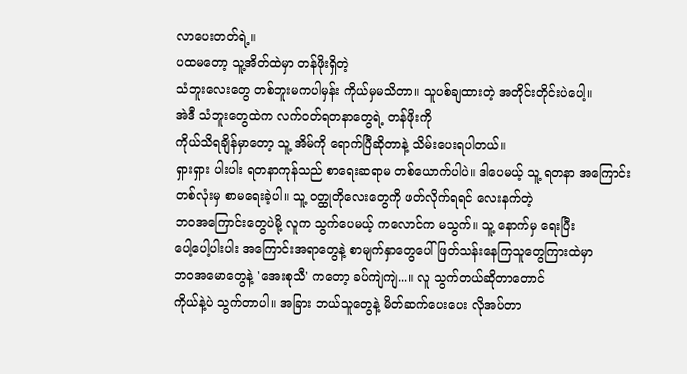လာပေးတတ်ရဲ့။
ပထမတော့ သူ့အိတ်ထဲမှာ တန်ဖိုးရှိတဲ့
သံဘူးလေးတွေ တစ်ဘူးမကပါမှန်း ကိုယ်မှမသိတာ။ သူပစ်ချထားတဲ့ အတိုင်းတိုင်းပဲပေါ့။
အဲဒီ သံဘူးတွေထဲက လက်ဝတ်ရတနာတွေရဲ့ တန်ဖိုးကို
ကိုယ်သိရချိန်မှာတော့ သူ့ အိမ်ကို ရောက်ပြီဆိုတာနဲ့ သိမ်းပေးရပါတယ်။
ရှားရှား ပါးပါး ရတနာကုန်သည် စာရေးဆရာမ တစ်ယောက်ပါပဲ။ ဒါပေမယ့် သူ့ ရတနာ အကြောင်း
တစ်လုံးမှ စာမရေးခဲ့ပါ။ သူ့ ဝတ္ထုတိုလေးတွေကို ဖတ်လိုက်ရရင် လေးနက်တဲ့
ဘဝအကြောင်းတွေပဲမို့ လူက သွက်ပေမယ့် ကလောင်က မသွက်။ သူ့ နောက်မှ ရေးပြီး
ပေါ့ပေါ့ပါးပါး အကြောင်းအရာတွေနဲ့ စာမျက်နှာတွေပေါ် ဖြတ်သန်းနေကြသူတွေကြားထဲမှာ
ဘဝအမောတွေနဲ့ 'အေးစုသီ' ကတော့ ခပ်ကျဲကျဲ...။ လူ သွက်တယ်ဆိုတာတောင်
ကိုယ်နဲ့ပဲ သွက်တာပါ။ အခြား ဘယ်သူတွေနဲ့ မိတ်ဆက်ပေးပေး လိုအပ်တာ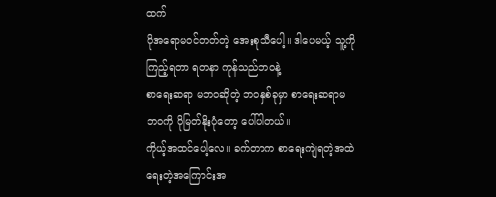ထက်
ပိုအရောမဝင်တတ်တဲ့ အေးစုသီပေါ့။ ဒါပေမယ့် သူ့ကိုကြည့်ရတာ ရတနာ ကုန်သည်ဘဝနဲ့
စာရေးဆရာ မဘဝဆိုတဲ့ ဘဝနှစ်ခုမှာ စာရေးဆရာမ ဘဝကို ပိုမြတ်နိုးပုံတော့ ပေါ်ပါတယ်။
ကိုယ့်အထင်ပေါ့လေ။ ခက်တာက စာရေးကျဲရတဲ့အထဲ ရေးတဲ့အကြောင်းအ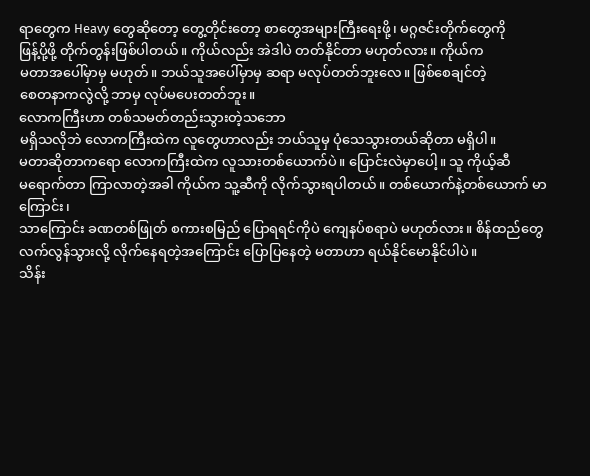ရာတွေက Heavy တွေဆိုတော့ တွေ့တိုင်းတော့ စာတွေအများကြီးရေးဖို့၊ မဂ္ဂဇင်းတိုက်တွေကို
ဖြန့်ပို့ဖို့ တိုက်တွန်းဖြစ်ပါတယ်။ ကိုယ်လည်း အဲဒါပဲ တတ်နိုင်တာ မဟုတ်လား။ ကိုယ်က
မတာအပေါ်မှာမှ မဟုတ်။ ဘယ်သူအပေါ်မှာမှ ဆရာ မလုပ်တတ်ဘူးလေ။ ဖြစ်စေချင်တဲ့
စေတနာကလွဲလို့ ဘာမှ လုပ်မပေးတတ်ဘူး။
လောကကြီးဟာ တစ်သမတ်တည်းသွားတဲ့သဘော
မရှိသလိုဘဲ လောကကြီးထဲက လူတွေဟာလည်း ဘယ်သူမှ ပုံသေသွားတယ်ဆိုတာ မရှိပါ။
မတာဆိုတာကရော လောကကြီးထဲက လူသားတစ်ယောက်ပဲ။ ပြောင်းလဲမှာပေါ့။ သူ ကိုယ့်ဆီ
မရောက်တာ ကြာလာတဲ့အခါ ကိုယ်က သူ့ဆီကို လိုက်သွားရပါတယ်။ တစ်ယောက်နဲ့တစ်ယောက် မာကြောင်း၊
သာကြောင်း ခဏတစ်ဖြုတ် စကားစမြည် ပြောရရင်ကိုပဲ ကျေနပ်စရာပဲ မဟုတ်လား။ စိန်ထည်တွေ
လက်လွန်သွားလို့ လိုက်နေရတဲ့အကြောင်း ပြောပြနေတဲ့ မတာဟာ ရယ်နိုင်မောနိုင်ပါပဲ။
သိန်း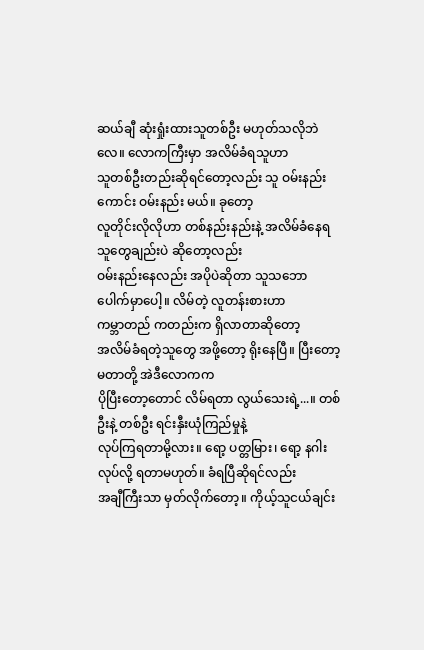ဆယ်ချီ ဆုံးရှုံးထားသူတစ်ဦး မဟုတ်သလိုဘဲလေ။ လောကကြီးမှာ အလိမ်ခံရသူဟာ
သူတစ်ဦးတည်းဆိုရင်တော့လည်း သူ ဝမ်းနည်းကောင်း ဝမ်းနည်း မယ်။ ခုတော့
လူတိုင်းလိုလိုဟာ တစ်နည်းနည်းနဲ့ အလိမ်ခံနေရသူတွေချည်းပဲ ဆိုတော့လည်း
ဝမ်းနည်းနေလည်း အပိုပဲဆိုတာ သူသဘော ပေါက်မှာပေါ့။ လိမ်တဲ့ လူတန်းစားဟာ
ကမ္ဘာတည် ကတည်းက ရှိလာတာဆိုတော့
အလိမ်ခံရတဲ့သူတွေ အဖို့တော့ ရိုးနေပြီ။ ပြီးတော့ မတာတို့ အဲဒီလောကက
ပိုပြီးတော့တောင် လိမ်ရတာ လွယ်သေးရဲ့...။ တစ်ဦးနဲ့ တစ်ဦး ရင်းနှီးယုံကြည်မှုနဲ့
လုပ်ကြရတာမို့လား။ ရော့ ပတ္တမြား၊ ရော့ နဂါး လုပ်လို့ ရတာမဟုတ်။ ခံရပြီဆိုရင်လည်း
အချီကြီးသာ မှတ်လိုက်တော့။ ကိုယ့်သူငယ်ချင်း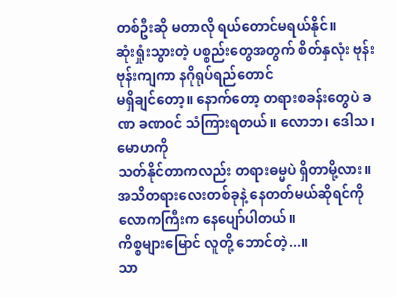တစ်ဦးဆို မတာလို ရယ်တောင်မရယ်နိုင်။
ဆုံးရှုံးသွားတဲ့ ပစ္စည်းတွေအတွက် စိတ်နှလုံး ဗုန်းဗုန်းကျကာ နဂိုရုပ်ရည်တောင်
မရှိချင်တော့။ နောက်တော့ တရားစခန်းတွေပဲ ခဏ ခဏဝင် သံကြားရတယ်။ လောဘ၊ ဒေါသ၊ မောဟကို
သတ်နိုင်တာကလည်း တရားဓမ္မပဲ ရှိတာမို့လား။ အသိတရားလေးတစ်ခုနဲ့ နေတတ်မယ်ဆိုရင်ကို
လောကကြီးက နေပျော်ပါတယ်။
ကိစ္စများမြောင် လူတို့ ဘောင်တဲ့...။
သာ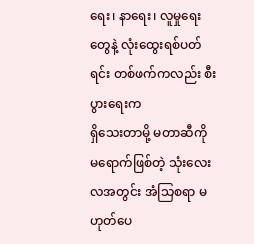ရေး၊ နာရေး၊ လူမှုရေးတွေနဲ့ လုံးထွေးရစ်ပတ်ရင်း တစ်ဖက်ကလည်း စီးပွားရေးက
ရှိသေးတာမို့ မတာဆီကို မရောက်ဖြစ်တဲ့ သုံးလေးလအတွင်း အံသြစရာ မဟုတ်ပေ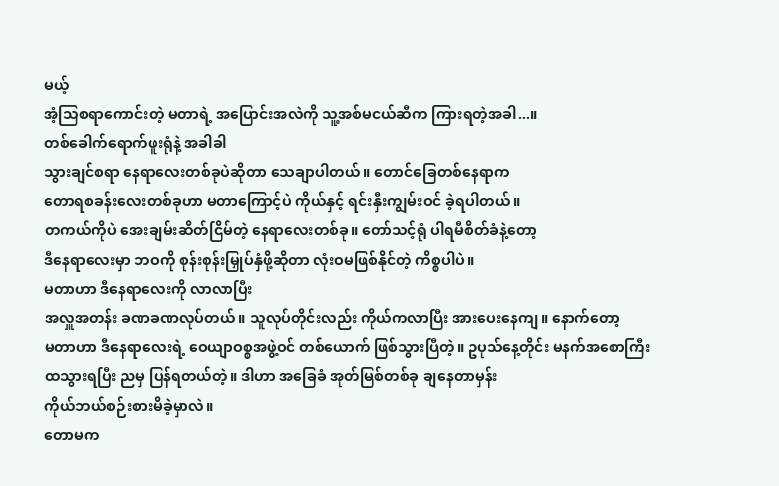မယ့်
အံ့သြစရာကောင်းတဲ့ မတာရဲ့ အပြောင်းအလဲကို သူ့အစ်မငယ်ဆီက ကြားရတဲ့အခါ...။
တစ်ခေါက်ရောက်ဖူးရုံနဲ့ အခါခါ
သွားချင်စရာ နေရာလေးတစ်ခုပဲဆိုတာ သေချာပါတယ်။ တောင်ခြေတစ်နေရာက
တောရစခန်းလေးတစ်ခုဟာ မတာကြောင့်ပဲ ကိုယ်နှင့် ရင်းနှီးကျွမ်းဝင် ခဲ့ရပါတယ်။
တကယ်ကိုပဲ အေးချမ်းဆိတ်ငြိမ်တဲ့ နေရာလေးတစ်ခု။ တော်သင့်ရုံ ပါရမီစိတ်ခံနဲ့တော့
ဒီနေရာလေးမှာ ဘဝကို စုန်းစုန်းမြှုပ်နှံဖို့ဆိုတာ လုံးဝမဖြစ်နိုင်တဲ့ ကိစ္စပါပဲ။
မတာဟာ ဒီနေရာလေးကို လာလာပြီး
အလှူအတန်း ခဏခဏလုပ်တယ်။ သူလုပ်တိုင်းလည်း ကိုယ်ကလာပြီး အားပေးနေကျ။ နောက်တော့
မတာဟာ ဒီနေရာလေးရဲ့ ဝေယျာဝစ္စအဖွဲ့ဝင် တစ်ယောက် ဖြစ်သွားပြီတဲ့။ ဥပုသ်နေ့တိုင်း မနက်အစောကြီး
ထသွားရပြီး ညမှ ပြန်ရတယ်တဲ့။ ဒါဟာ အခြေခံ အုတ်မြစ်တစ်ခု ချနေတာမှန်း
ကိုယ်ဘယ်စဉ်းစားမိခဲ့မှာလဲ။
တောမက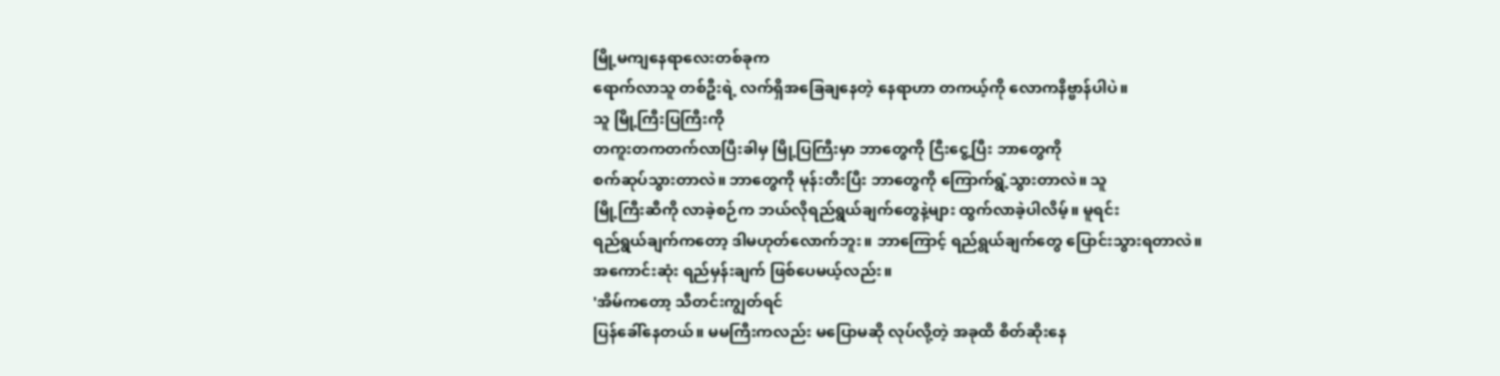မြို့မကျနေရာလေးတစ်ခုက
ရောက်လာသူ တစ်ဦးရဲ့ လက်ရှိအခြေချနေတဲ့ နေရာဟာ တကယ့်ကို လောကနိဗ္ဗာန်ပါပဲ။
သူ မြို့ကြီးပြကြီးကို
တကူးတကတက်လာပြီးခါမှ မြို့ပြကြီးမှာ ဘာတွေကို ငြီးငွေ့ပြီး ဘာတွေကို
စက်ဆုပ်သွားတာလဲ။ ဘာတွေကို မုန်းတီးပြီး ဘာတွေကို ကြောက်ရွံ့သွားတာလဲ။ သူ
မြို့ကြီးဆီကို လာခဲ့စဉ်က ဘယ်လိုရည်ရွယ်ချက်တွေနဲ့များ ထွက်လာခဲ့ပါလိမ့်။ မူရင်း
ရည်ရွယ်ချက်ကတော့ ဒါမဟုတ်လောက်ဘူး။ ဘာကြောင့် ရည်ရွယ်ချက်တွေ ပြောင်းသွားရတာလဲ။
အကောင်းဆုံး ရည်မှန်းချက် ဖြစ်ပေမယ့်လည်း။
'အိမ်ကတော့ သီတင်းကျွတ်ရင်
ပြန်ခေါ်နေတယ်။ မမကြီးကလည်း မပြောမဆို လုပ်လို့တဲ့ အခုထိ စိတ်ဆိုးနေ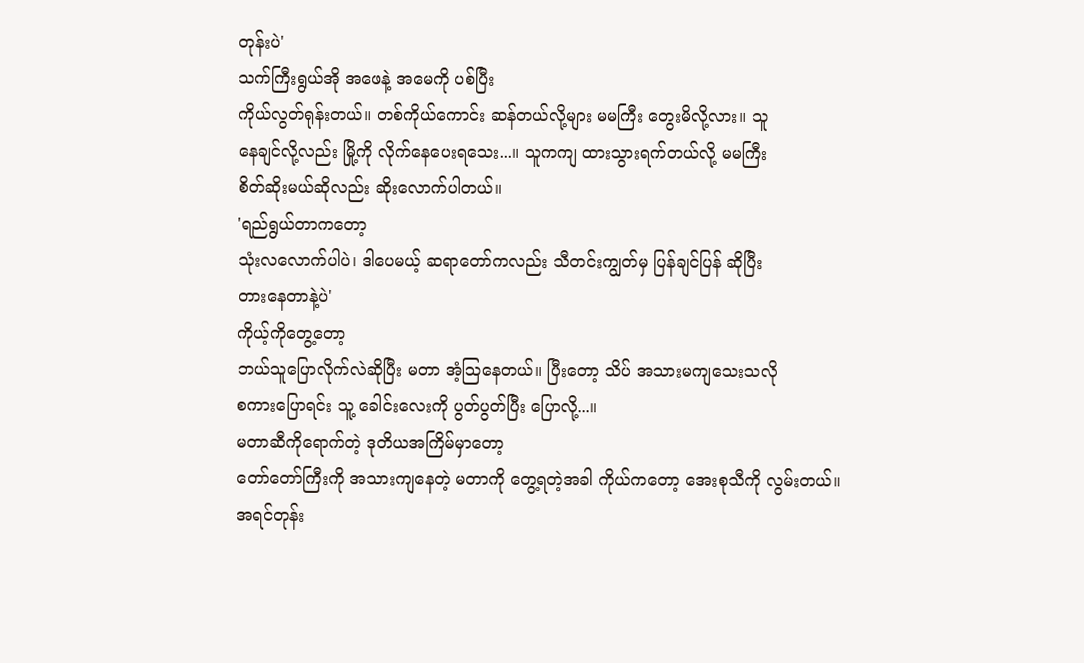တုန်းပဲ'
သက်ကြီးရွယ်အို အဖေနဲ့ အမေကို ပစ်ပြီး
ကိုယ်လွတ်ရုန်းတယ်။ တစ်ကိုယ်ကောင်း ဆန်တယ်လို့များ မမကြီး တွေးမိလို့လား။ သူ
နေချင်လို့လည်း မြို့ကို လိုက်နေပေးရသေး...။ သူကကျ ထားသွားရက်တယ်လို့ မမကြီး
စိတ်ဆိုးမယ်ဆိုလည်း ဆိုးလောက်ပါတယ်။
'ရည်ရွယ်တာကတော့
သုံးလလောက်ပါပဲ၊ ဒါပေမယ့် ဆရာတော်ကလည်း သီတင်းကျွတ်မှ ပြန်ချင်ပြန် ဆိုပြီး
တားနေတာနဲ့ပဲ'
ကိုယ့်ကိုတွေ့တော့
ဘယ်သူပြောလိုက်လဲဆိုပြီး မတာ အံ့သြနေတယ်။ ပြီးတော့ သိပ် အသားမကျသေးသလို
စကားပြောရင်း သူ့ ခေါင်းလေးကို ပွတ်ပွတ်ပြီး ပြောလို့...။
မတာဆီကိုရောက်တဲ့ ဒုတိယအကြိမ်မှာတော့
တော်တော်ကြီးကို အသားကျနေတဲ့ မတာကို တွေ့ရတဲ့အခါ ကိုယ်ကတော့ အေးစုသီကို လွမ်းတယ်။
အရင်တုန်း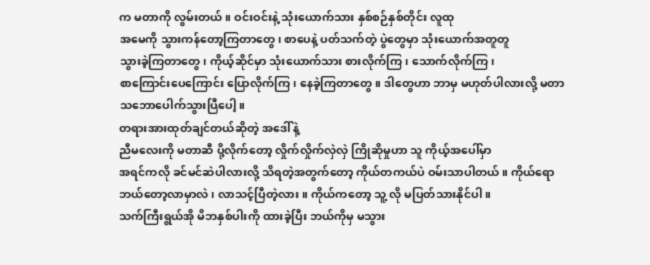က မတာကို လွမ်းတယ်။ ဝင်းဝင်းနဲ့ သုံးယောက်သား နှစ်စဉ်နှစ်တိုင်း လူထု
အမေကို သွားကန်တော့ကြတာတွေ၊ စာပေနဲ့ ပတ်သက်တဲ့ ပွဲတွေမှာ သုံးယောက်အတူတူ
သွားခဲ့ကြတာတွေ၊ ကိုယ့်ဆိုင်မှာ သုံးယောက်သား စားလိုက်ကြ၊ သောက်လိုက်ကြ၊
စာကြောင်းပေကြောင်း ပြောလိုက်ကြ၊ နေခဲ့ကြတာတွေ။ ဒါတွေဟာ ဘာမှ မဟုတ်ပါလားလို့ မတာ
သဘောပေါက်သွားပြီပေါ့။
တရားအားထုတ်ချင်တယ်ဆိုတဲ့ အဒေါ်နဲ့
ညီမလေးကို မတာဆီ ပို့လိုက်တော့ လှိုက်လှိုက်လှဲလှဲ ကြိုဆိုမှုဟာ သူ ကိုယ့်အပေါ်မှာ
အရင်ကလို ခင်မင်ဆဲပါလားလို့ သိရတဲ့အတွက်တော့ ကိုယ်တကယ်ပဲ ဝမ်းသာပါတယ်။ ကိုယ်ရော
ဘယ်တော့လာမှာလဲ၊ လာသင့်ပြီတဲ့လား။ ကိုယ်ကတော့ သူ့ လို မပြတ်သားနိုင်ပါ။
သက်ကြီးရွယ်အို မိဘနှစ်ပါးကို ထားခဲ့ပြီး ဘယ်ကိုမှ မသွား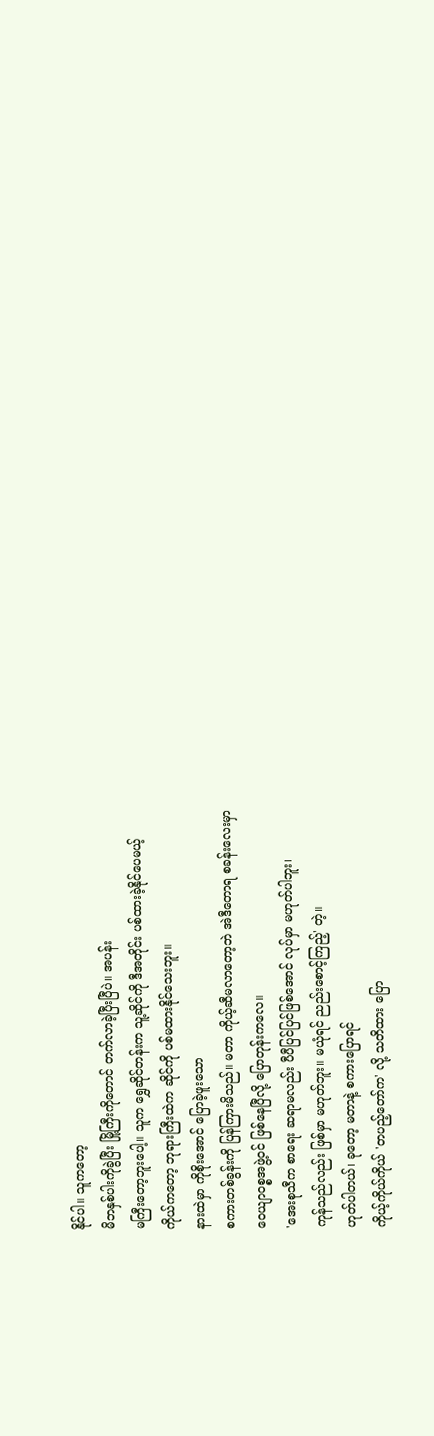နိုင်ပါ။ သူကတော့
မိဘနှစ်ပါးကိုခွဲပြီး မြို့ကြီးကိုတောင် တက်လာခဲ့ပြီးပြီပဲ။ အပန်း
မကြီးတော့ဘူးပေါ့။ သူက ရွှေဆိုင်တန်းက သူ့ဆိုင်ကို ဒီအတိုင်း ပစ်ထားခဲ့နိုင်ပေမယ့်
ကိုယ်ကတော့ ဘုရားကြီးထဲက ဆိုင်ကို ပစ်မထားနိုင်သေးဘူး။
နားထဲမှာ ကိုစိုးအောင် ပြောခဲ့ဖူးသော
စကားတစ်ခွန်းကို ပြန်ကြားမိသည်။ မတာ ကိုယ့်ဆီမလာတော့ဘဲ အဲဒီတောရ စခန်းလေးမှာ
ဝေယျာဝစ္စအဖွဲ့ဝင် ဖြစ်နေပြီလို့ ပြောတုန်းကလေ။
'အေးစုသီက စာရေး ဆရာမလည်း ပီပီပြင်ပြင်ဖြစ်အောင် လုပ်မှာ မဟုတ်ပါဘူး၊
ကုန်သည်လည်း ဖြစ်မှာ မဟုတ်ဘူး။ မယုံရင် ညည်းစောင့်ကြည့်' တဲ့။
ဟုတ်ပါတယ်၊ ခုတော့ မတာနဲ့ စကားပြောရင်
ကိုယ့်ကိုယ်ကိုယ် 'တပည့်တော်က' လို့ သတိထား ပြော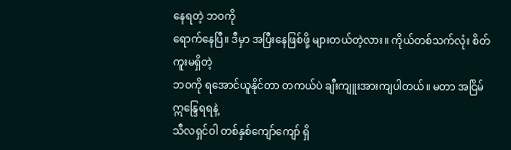နေရတဲ့ ဘဝကို
ရောက်နေပြီ။ ဒီမှာ အပြီးနေဖြစ်ဖို့ များတယ်တဲ့လား။ ကိုယ်တစ်သက်လုံး စိတ်ကူးမရှိတဲ့
ဘဝကို ရအောင်ယူနိုင်တာ တကယ်ပဲ ချီးကျူးအားကျပါတယ်။ မတာ အငြိမ် ဣန္ဒြေရရနဲ့
သီလရှင်ဝါ တစ်နှစ်ကျော်ကျော် ရှိ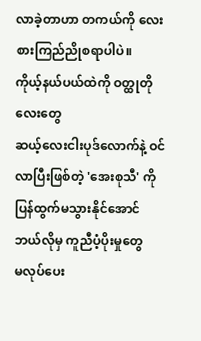လာခဲ့တာဟာ တကယ်ကို လေးစားကြည်ညိုစရာပါပဲ။
ကိုယ့်နယ်ပယ်ထဲကို ဝတ္ထုတိုလေးတွေ
ဆယ့်လေးငါးပုဒ်လောက်နဲ့ ဝင်လာပြီးဖြစ်တဲ့ 'အေးစုသီ' ကို ပြန်ထွက်မသွားနိုင်အောင် ဘယ်လိုမှ ကူညီပံ့ပိုးမှုတွေ
မလုပ်ပေး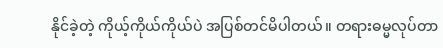နိုင်ခဲ့တဲ့ ကိုယ့်ကိုယ်ကိုယ်ပဲ အပြစ်တင်မိပါတယ်။ တရားဓမ္မလုပ်တာ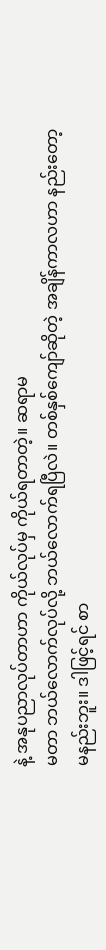နဲ့ အနုပညာလုပ်တာဟာ ကိုယ်လုပ်မှ ကိုယ်ရတာတဲ့။ ဆရာမ
မတာ ဘယ်လောက်လုပ်လို့ ဘယ်လောက်ရပြီလဲ။ တစ်နှစ်ကျော်ဆိုတဲ့ အချိန်ကာလဟာ နည်းတော့
မနည်းဘူး။ ဒါဖြင့်ရင် စာ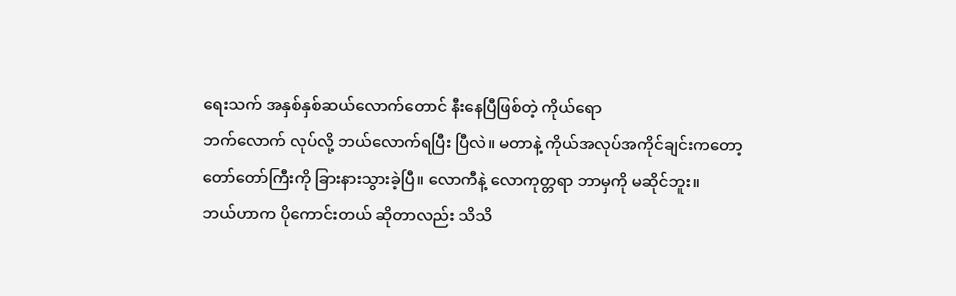ရေးသက် အနှစ်နှစ်ဆယ်လောက်တောင် နီးနေပြီဖြစ်တဲ့ ကိုယ်ရော
ဘက်လောက် လုပ်လို့ ဘယ်လောက်ရပြီး ပြီလဲ။ မတာနဲ့ ကိုယ်အလုပ်အကိုင်ချင်းကတော့
တော်တော်ကြီးကို ခြားနားသွားခဲ့ပြီ။ လောကီနဲ့ လောကုတ္တရာ ဘာမှကို မဆိုင်ဘူး။
ဘယ်ဟာက ပိုကောင်းတယ် ဆိုတာလည်း သိသိ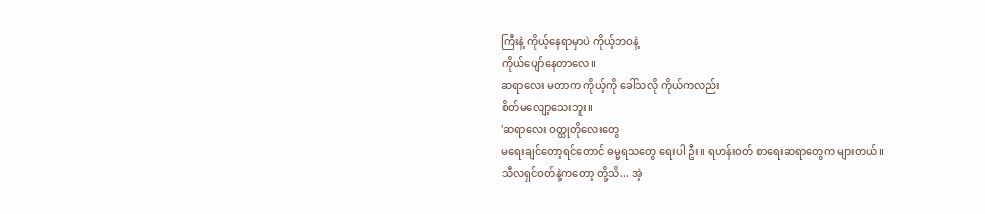ကြီးနဲ့ ကိုယ့်နေရာမှာပဲ ကိုယ့်ဘဝနဲ့
ကိုယ်ပျော်နေတာလေ။
ဆရာလေး မတာက ကိုယ့်ကို ခေါ်သလို ကိုယ်ကလည်း
စိတ်မလျော့သေးဘူး။
'ဆရာလေး ဝတ္ထုတိုလေးတွေ
မရေးချင်တော့ရင်တောင် ဓမ္မရသတွေ ရေးပါ ဦး။ ရဟန်းဝတ် စာရေးဆရာတွေက များတယ်။
သီလရှင်ဝတ်နဲ့ကတော့ တို့သိ... အဲ့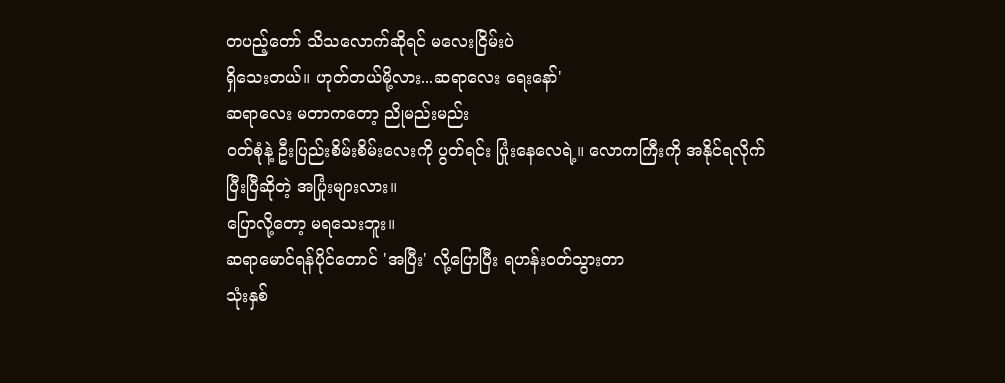တပည့်တော် သိသလောက်ဆိုရင် မလေးငြိမ်းပဲ
ရှိသေးတယ်။ ဟုတ်တယ်မို့လား...ဆရာလေး ရေးနော်'
ဆရာလေး မတာကတော့ ညိုမည်းမည်း
ဝတ်စုံနဲ့ ဦးပြည်းစိမ်းစိမ်းလေးကို ပွတ်ရင်း ပြုံးနေလေရဲ့။ လောကကြီးကို အနိုင်ရလိုက်
ပြီးပြီဆိုတဲ့ အပြုံးများလား။
ပြောလို့တော့ မရသေးဘူး။
ဆရာမောင်ရန်ပိုင်တောင် 'အပြီး' လို့ပြောပြီး ရဟန်းဝတ်သွားတာ
သုံးနှစ်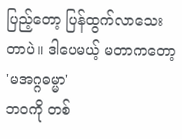ပြည့်တော့ ပြန်ထွက်လာသေးတာပဲ။ ဒါပေမယ့် မတာကတော့ 'မအဂ္ဂဓမ္မာ'
ဘဝကို တစ်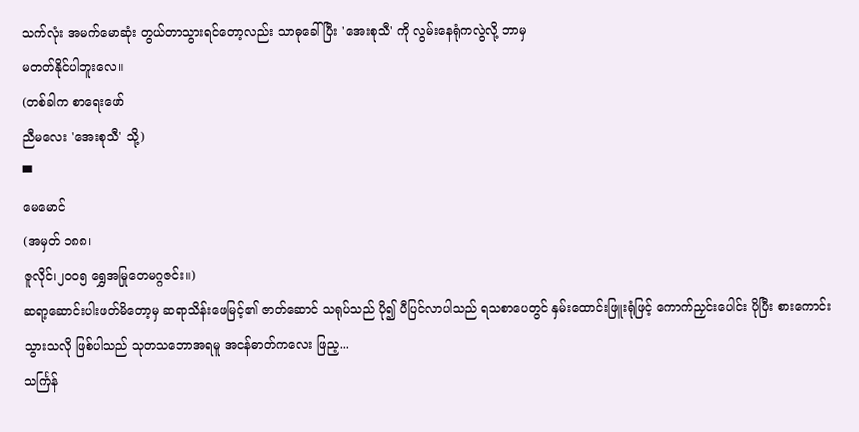သက်လုံး အမက်မောဆုံး တွယ်တာသွားရင်တော့လည်း သာဓုခေါ်ပြီး 'အေးစုသီ' ကို လွမ်းနေရုံကလွဲလို့ ဘာမှ
မတတ်နိုင်ပါဘူးလေ။
(တစ်ခါက စာရေးဖော်
ညီမလေး 'အေးစုသီ' သို့)
▀
မေမောင်
(အမှတ် ၁၈၈၊
ဇူလိုင်၊၂၀၀၅ ရွှေအမြုတေမဂ္ဂဇင်း။)
ဆရာ့ဆောင်းပါးဖတ်မိတော့မှ ဆရာသိန်းဖေမြင့်၏ ဇာတ်ဆောင် သရုပ်သည် ပို၍ ပီပြင်လာပါသည် ရသစာပေတွင် နှမ်းထောင်းဖြူးရုံဖြင့် ကောက်ညှင်းပေါင်း ပိုပြီး စားကောင်းသွားသလို ဖြစ်ပါသည် သုတသဘောအရမူ အငန်ဓာတ်ကလေး ဖြည့...
သင်္ကြန်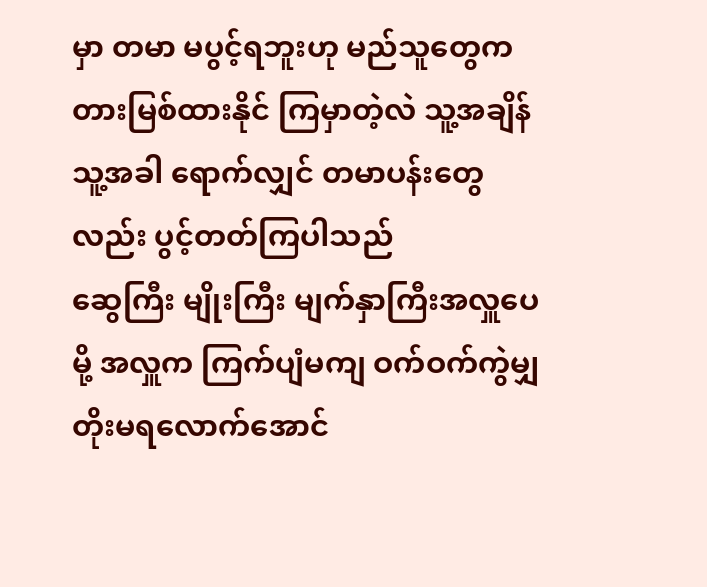မှာ တမာ မပွင့်ရဘူးဟု မည်သူတွေက တားမြစ်ထားနိုင် ကြမှာတဲ့လဲ သူ့အချိန် သူ့အခါ ရောက်လျှင် တမာပန်းတွေလည်း ပွင့်တတ်ကြပါသည်
ဆွေကြီး မျိုးကြီး မျက်နှာကြီးအလှူပေမို့ အလှူက ကြက်ပျံမကျ ဝက်ဝက်ကွဲမျှ တိုးမရလောက်အောင်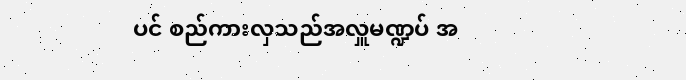ပင် စည်ကားလှသည်အလှူမဏ္ဍပ် အ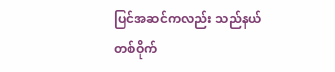ပြင်အဆင်ကလည်း သည်နယ်တစ်ဝိုက်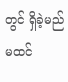တွင် ရှိခဲ့မည်မထင်